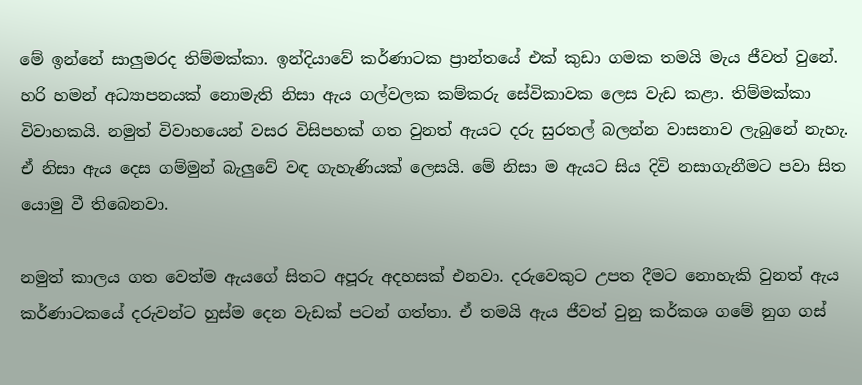මේ ඉන්නේ සාලුමරද තිම්මක්කා. ඉන්දියාවේ කර්ණාටක ප්‍රාන්තයේ එක් කුඩා ගමක තමයි මැය ජීවත් වුනේ. හරි හමන් අධ්‍යාපනයක් නොමැති නිසා ඇය ගල්වලක කම්කරු සේවිකාවක ලෙස වැඩ කළා. තිම්මක්කා විවාහකයි. නමුත් විවාහයෙන් වසර විසිපහක් ගත වුනත් ඇයට දරු සුරතල් බලන්න වාසනාව ලැබුනේ නැහැ. ඒ නිසා ඇය දෙස ගම්මුන් බැලුවේ වඳ ගැහැණියක් ලෙසයි. මේ නිසා ම ඇයට සිය දිවි නසාගැනීමට පවා සිත යොමු වී තිබෙනවා.

නමුත් කාලය ගත වෙත්ම ඇයගේ සිතට අපූරු අදහසක් එනවා. දරුවෙකුට උපත දීමට නොහැකි වුනත් ඇය කර්ණාටකයේ දරුවන්ට හුස්ම දෙන වැඩක් පටන් ගත්තා. ඒ තමයි ඇය ජීවත් වුනු කර්කශ ගමේ නුග ගස්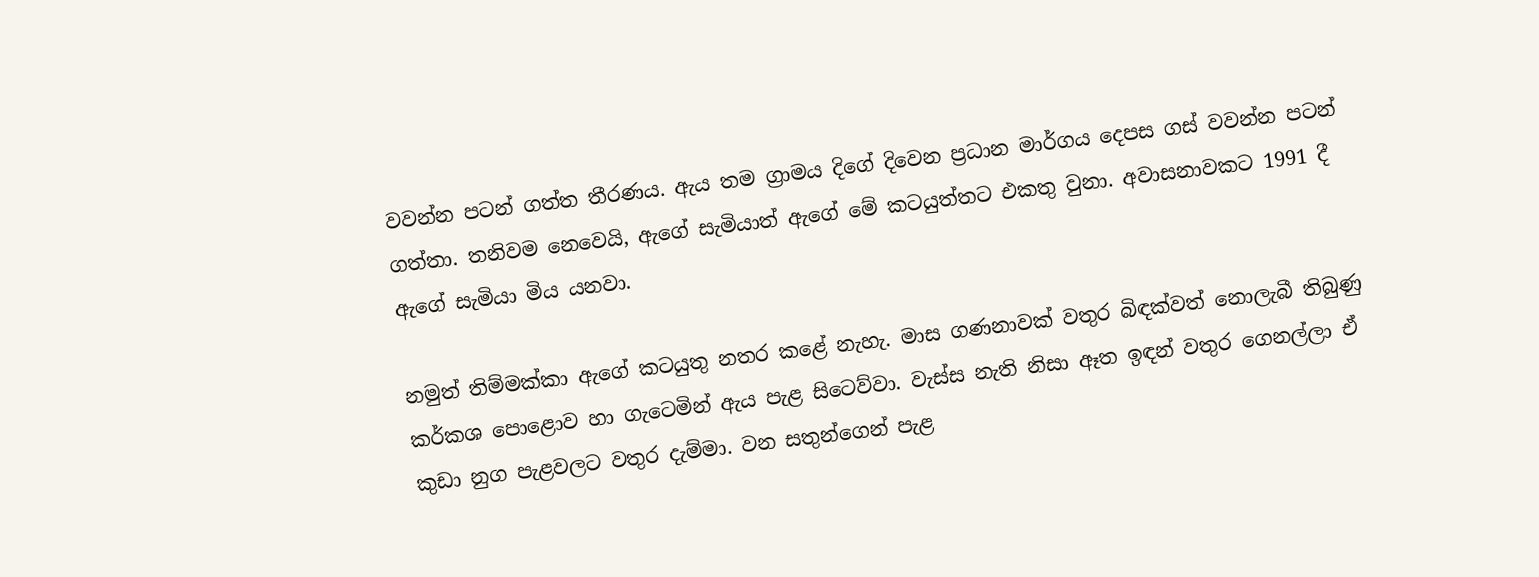වවන්න පටන් ගත්ත තීරණය. ඇය තම ග්‍රාමය දිගේ දිවෙන ප්‍රධාන මාර්ගය දෙපස ගස් වවන්න පටන් ගත්තා. තනිවම නෙවෙයි, ඇගේ සැමියාත් ඇගේ මේ කටයුත්තට එකතු වුනා. අවාසනාවකට 1991 දී ඇගේ සැමියා මිය යනවා.

නමුත් තිම්මක්කා ඇගේ කටයුතු නතර කළේ නැහැ. මාස ගණනාවක් වතුර බිඳක්වත් නොලැබී තිබුණු කර්කශ පොළොව හා ගැටෙමින් ඇය පැළ සිටෙව්වා. වැස්ස නැති නිසා ඈත ඉඳන් වතුර ගෙනල්ලා ඒ කුඩා නුග පැළවලට වතුර දැම්මා. වන සතුන්ගෙන් පැළ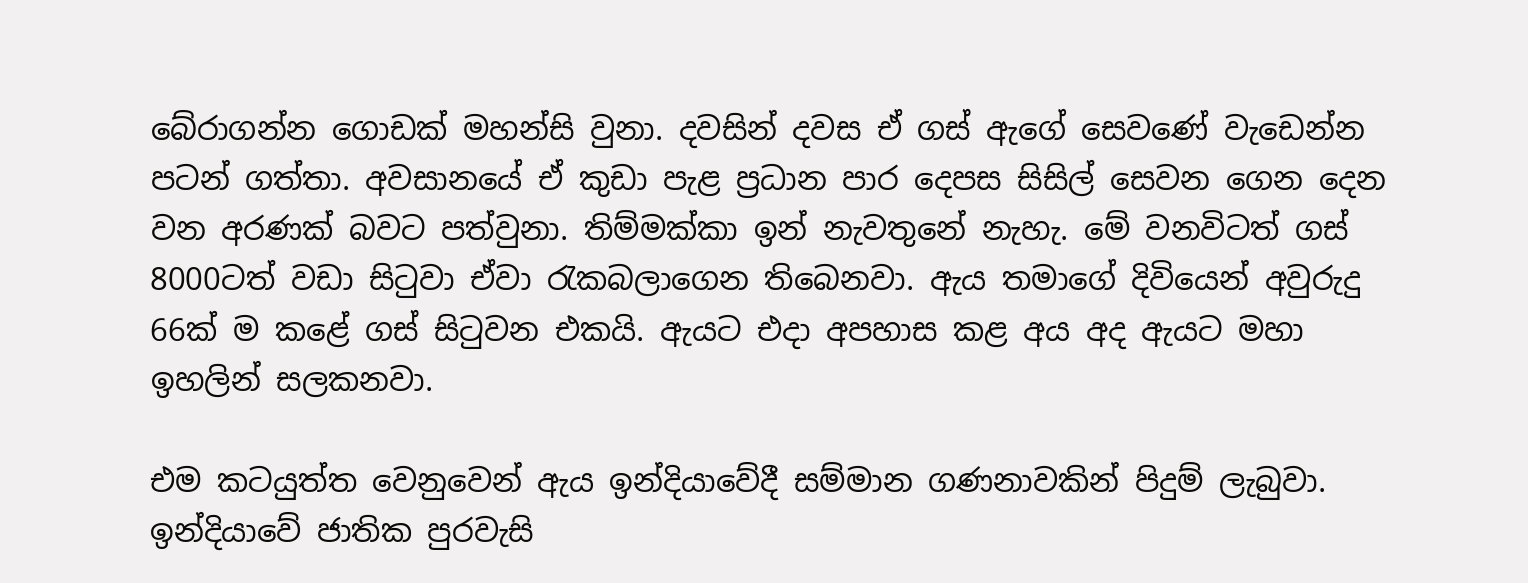බේරාගන්න ගොඩක් මහන්සි වුනා. දවසින් දවස ඒ ගස් ඇගේ සෙවණේ වැඩෙන්න පටන් ගත්තා. අවසානයේ ඒ කුඩා පැළ ප්‍රධාන පාර දෙපස සිසිල් සෙවන ගෙන දෙන වන අරණක් බවට පත්වුනා. තිම්මක්කා ඉන් නැවතුනේ නැහැ. මේ වනවිටත් ගස් 8000ටත් වඩා සිටුවා ඒවා රැකබලාගෙන තිබෙනවා. ඇය තමාගේ දිවියෙන් අවුරුදු 66ක් ම කළේ ගස් සිටුවන එකයි. ඇයට එදා අපහාස කළ අය අද ඇයට මහා ඉහලින් සලකනවා.

එම කටයුත්ත වෙනුවෙන් ඇය ඉන්දියාවේදී සම්මාන ගණනාවකින් පිදුම් ලැබුවා. ඉන්දියාවේ ජාතික පුරවැසි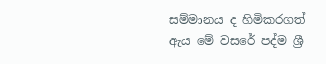සම්මානය ද හිමිකරගත් ඇය මේ වසරේ පද්ම ශ්‍රී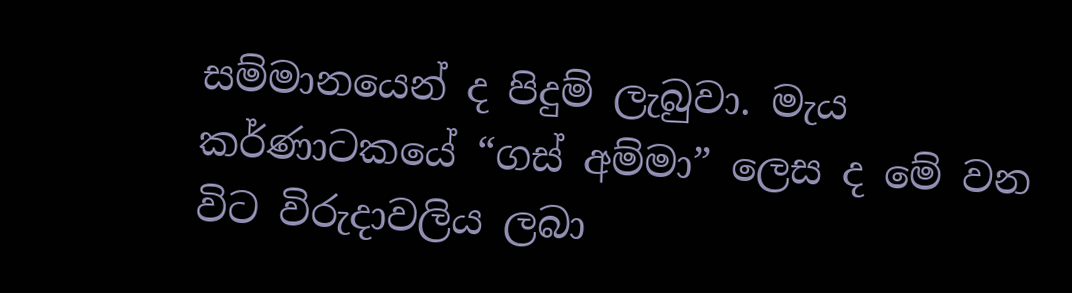සම්මානයෙන් ද පිදුම් ලැබුවා. මැය කර්ණාටකයේ “ගස් අම්මා” ලෙස ද මේ වන විට විරුදාවලිය ලබා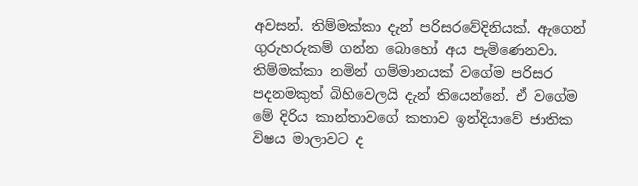අවසන්. තිම්මක්කා දැන් පරිසරවේදිනියක්. ඇගෙන් ගුරුහරුකම් ගන්න බොහෝ අය පැමිණෙනවා. තිම්මක්කා නමින් ගම්මානයක් වගේම පරිසර පදනමකුත් බිහිවෙලයි දැන් තියෙන්නේ. ඒ වගේම මේ දිරිය කාන්තාවගේ කතාව ඉන්දියාවේ ජාතික විෂය මාලාවට ද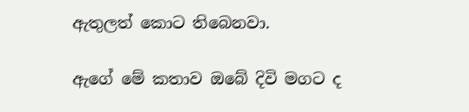ඇතුලත් කොට තිබෙනවා.

ඇගේ මේ කතාව ඔබේ දිවි මගට ද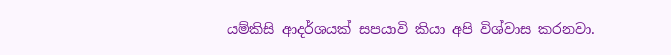යම්කිසි ආදර්ශයක් සපයාවි කියා අපි විශ්වාස කරනවා.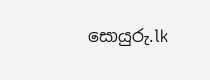සොයුරු.lk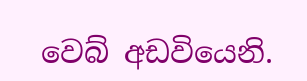වෙබ් අඩවියෙනි.